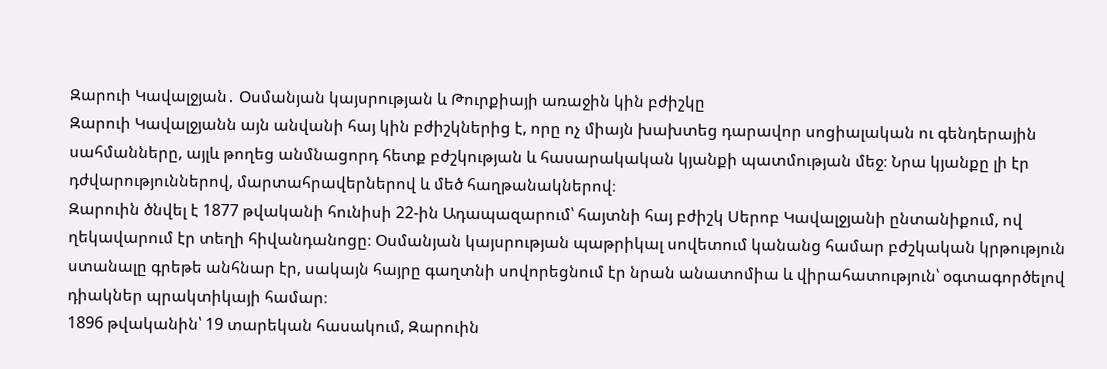Զարուի Կավալջյան․ Օսմանյան կայսրության և Թուրքիայի առաջին կին բժիշկը
Զարուի Կավալջյանն այն անվանի հայ կին բժիշկներից է, որը ոչ միայն խախտեց դարավոր սոցիալական ու գենդերային սահմանները, այլև թողեց անմնացորդ հետք բժշկության և հասարակական կյանքի պատմության մեջ։ Նրա կյանքը լի էր դժվարություններով, մարտահրավերներով և մեծ հաղթանակներով։
Զարուին ծնվել է 1877 թվականի հունիսի 22-ին Ադապազարում՝ հայտնի հայ բժիշկ Սերոբ Կավալջյանի ընտանիքում, ով ղեկավարում էր տեղի հիվանդանոցը։ Օսմանյան կայսրության պաթրիկալ սովետում կանանց համար բժշկական կրթություն ստանալը գրեթե անհնար էր, սակայն հայրը գաղտնի սովորեցնում էր նրան անատոմիա և վիրահատություն՝ օգտագործելով դիակներ պրակտիկայի համար։
1896 թվականին՝ 19 տարեկան հասակում, Զարուին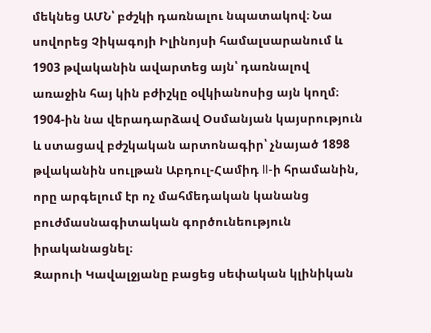մեկնեց ԱՄՆ՝ բժշկի դառնալու նպատակով։ Նա սովորեց Չիկագոյի Իլինոյսի համալսարանում և 1903 թվականին ավարտեց այն՝ դառնալով առաջին հայ կին բժիշկը օվկիանոսից այն կողմ։ 1904-ին նա վերադարձավ Օսմանյան կայսրություն և ստացավ բժշկական արտոնագիր՝ չնայած 1898 թվականին սուլթան Աբդուլ-Համիդ II-ի հրամանին, որը արգելում էր ոչ մահմեդական կանանց բուժմասնագիտական գործունեություն իրականացնել։
Զարուի Կավալջյանը բացեց սեփական կլինիկան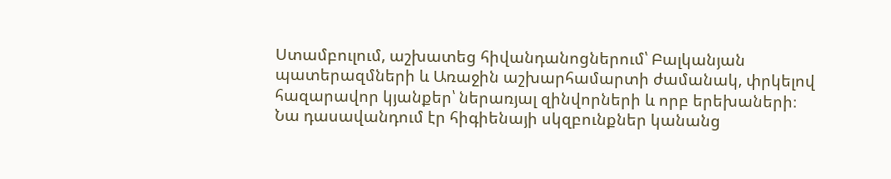Ստամբուլում, աշխատեց հիվանդանոցներում՝ Բալկանյան պատերազմների և Առաջին աշխարհամարտի ժամանակ, փրկելով հազարավոր կյանքեր՝ ներառյալ զինվորների և որբ երեխաների։ Նա դասավանդում էր հիգիենայի սկզբունքներ կանանց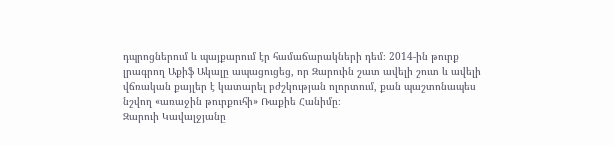դպրոցներում և պայքարում էր համաճարակների դեմ։ 2014-ին թուրք լրագրող Աքիֆ Ակալը ապացուցեց, որ Զարուին շատ ավելի շուտ և ավելի վճռական քայլեր է կատարել բժշկության ոլորտում, քան պաշտոնապես նշվող «առաջին թուրքուհի» Ռաքիե Հանիմը։
Զարուի Կավալջյանը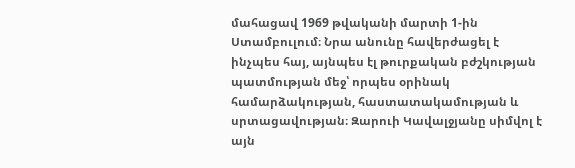մահացավ 1969 թվականի մարտի 1-ին Ստամբուլում։ Նրա անունը հավերժացել է ինչպես հայ, այնպես էլ թուրքական բժշկության պատմության մեջ՝ որպես օրինակ համարձակության, հաստատակամության և սրտացավության։ Զարուի Կավալջյանը սիմվոլ է այն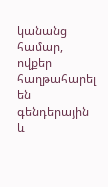կանանց համար, ովքեր հաղթահարել են գենդերային և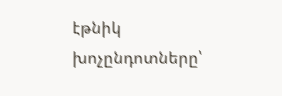էթնիկ խոչընդոտները՝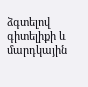ձգտելով գիտելիքի և մարդկային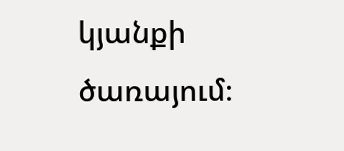կյանքի ծառայում։